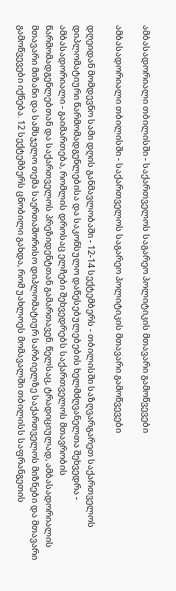ამბასადორიალი თბილისში - საქართველოს საგარეო პოლიტიკის მთავარი გამოწვევები

ამბასადორიალი თბილისში - საქართველოს საგარეო პოლიტიკის მთავარი გამოწვევები

დღეიდან მომდევნო სამი დღის განმავლობაში - 12-14 სექტემბერს - თბილისში საზღვარგარეთ საქართველოს დიპლომატიური წარმომადგენლებისა და საკონსულო დაწესებულებების ხელმძღვანელთა შეხვედრა - ამბასადორიალი - გაიმართება, რომლის დროსაც ელჩები შეხვედრებს საქართველოს მთავრობის წარმომადგენლებთან და საქართველოს პრეზიდენტთან გამართავენ. წელსაც, ტრადიციულად, ამბასადორიალის მთავარი მიზანი და სამსჯელო თემა საერთაშორისო დიპლომატიურ სარბიელზე საქართველოს მიზნები და მთავარი გამოწვევები იქნება. 12 სექტემბერს ცნობილი გახდა, რომ უახლოეს მომავალში თბილისს საფრანგეთის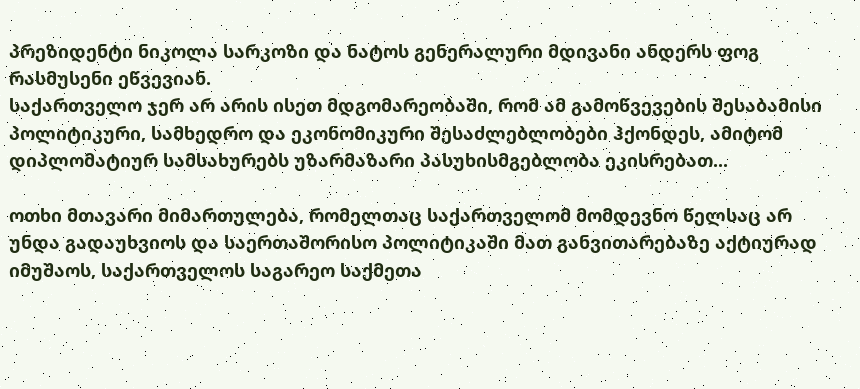პრეზიდენტი ნიკოლა სარკოზი და ნატოს გენერალური მდივანი ანდერს ფოგ რასმუსენი ეწვევიან.
საქართველო ჯერ არ არის ისეთ მდგომარეობაში, რომ ამ გამოწვევების შესაბამისი პოლიტიკური, სამხედრო და ეკონომიკური შესაძლებლობები ჰქონდეს, ამიტომ დიპლომატიურ სამსახურებს უზარმაზარი პასუხისმგებლობა ეკისრებათ...

ოთხი მთავარი მიმართულება, რომელთაც საქართველომ მომდევნო წელსაც არ უნდა გადაუხვიოს და საერთაშორისო პოლიტიკაში მათ განვითარებაზე აქტიურად იმუშაოს, საქართველოს საგარეო საქმეთა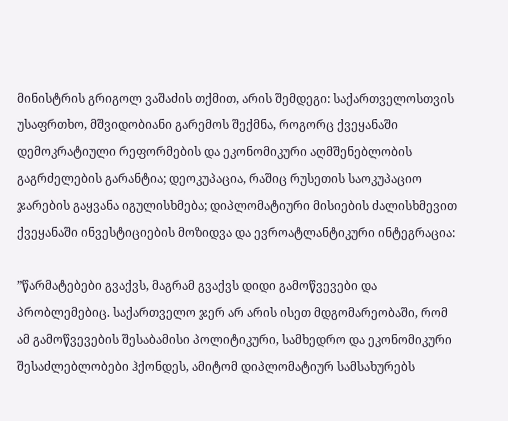მინისტრის გრიგოლ ვაშაძის თქმით, არის შემდეგი: საქართველოსთვის უსაფრთხო, მშვიდობიანი გარემოს შექმნა, როგორც ქვეყანაში დემოკრატიული რეფორმების და ეკონომიკური აღმშენებლობის გაგრძელების გარანტია; დეოკუპაცია, რაშიც რუსეთის საოკუპაციო ჯარების გაყვანა იგულისხმება; დიპლომატიური მისიების ძალისხმევით ქვეყანაში ინვესტიციების მოზიდვა და ევროატლანტიკური ინტეგრაცია:

”წარმატებები გვაქვს, მაგრამ გვაქვს დიდი გამოწვევები და პრობლემებიც. საქართველო ჯერ არ არის ისეთ მდგომარეობაში, რომ ამ გამოწვევების შესაბამისი პოლიტიკური, სამხედრო და ეკონომიკური შესაძლებლობები ჰქონდეს, ამიტომ დიპლომატიურ სამსახურებს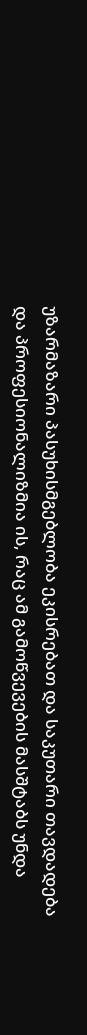უზარმაზარი პასუხისმგებლობა ეკისრებათ და საკუთარი თავდადება და პროფესიონალიზმია ის, რაც ამ გამოწვევების მასშტაბს უნდა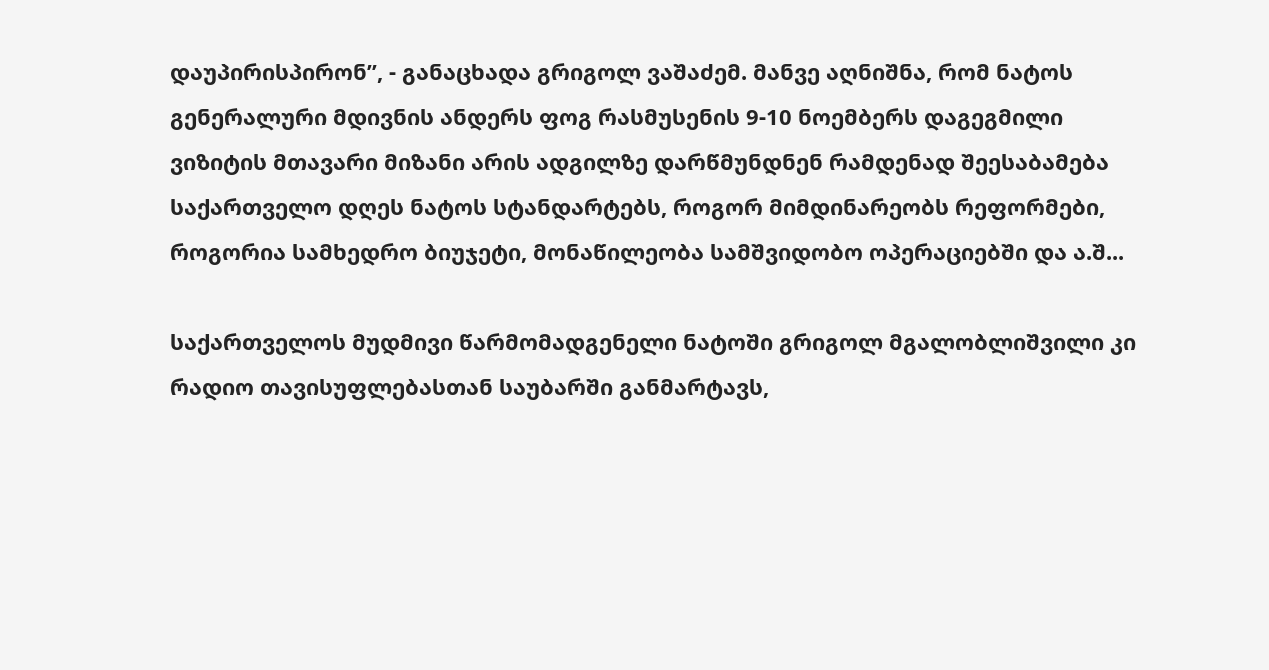დაუპირისპირონ”, - განაცხადა გრიგოლ ვაშაძემ. მანვე აღნიშნა, რომ ნატოს გენერალური მდივნის ანდერს ფოგ რასმუსენის 9-10 ნოემბერს დაგეგმილი ვიზიტის მთავარი მიზანი არის ადგილზე დარწმუნდნენ რამდენად შეესაბამება საქართველო დღეს ნატოს სტანდარტებს, როგორ მიმდინარეობს რეფორმები, როგორია სამხედრო ბიუჯეტი, მონაწილეობა სამშვიდობო ოპერაციებში და ა.შ...

საქართველოს მუდმივი წარმომადგენელი ნატოში გრიგოლ მგალობლიშვილი კი რადიო თავისუფლებასთან საუბარში განმარტავს,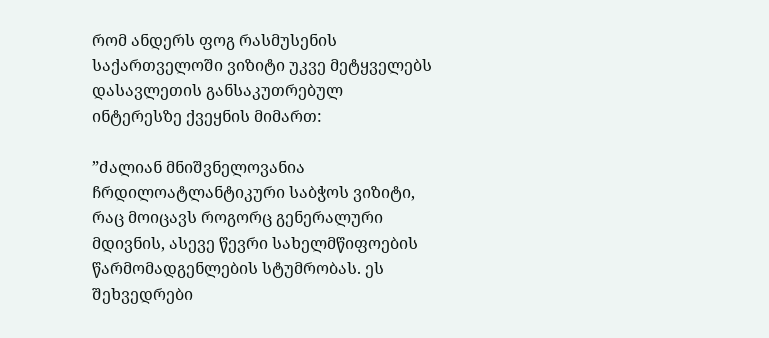რომ ანდერს ფოგ რასმუსენის საქართველოში ვიზიტი უკვე მეტყველებს დასავლეთის განსაკუთრებულ ინტერესზე ქვეყნის მიმართ:

”ძალიან მნიშვნელოვანია ჩრდილოატლანტიკური საბჭოს ვიზიტი, რაც მოიცავს როგორც გენერალური მდივნის, ასევე წევრი სახელმწიფოების წარმომადგენლების სტუმრობას. ეს შეხვედრები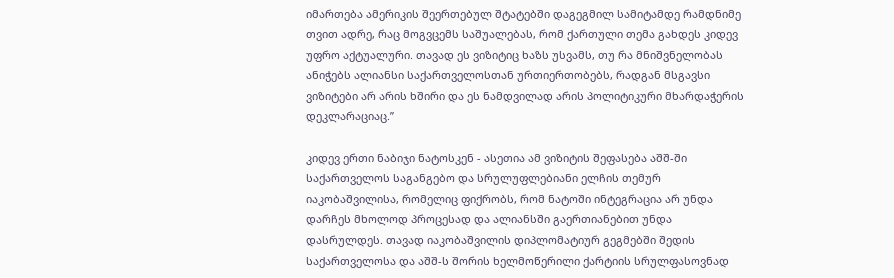იმართება ამერიკის შეერთებულ შტატებში დაგეგმილ სამიტამდე რამდნიმე თვით ადრე, რაც მოგვცემს საშუალებას, რომ ქართული თემა გახდეს კიდევ უფრო აქტუალური. თავად ეს ვიზიტიც ხაზს უსვამს, თუ რა მნიშვნელობას ანიჭებს ალიანსი საქართველოსთან ურთიერთობებს, რადგან მსგავსი ვიზიტები არ არის ხშირი და ეს ნამდვილად არის პოლიტიკური მხარდაჭერის დეკლარაციაც.”

კიდევ ერთი ნაბიჯი ნატოსკენ - ასეთია ამ ვიზიტის შეფასება აშშ-ში საქართველოს საგანგებო და სრულუფლებიანი ელჩის თემურ იაკობაშვილისა, რომელიც ფიქრობს, რომ ნატოში ინტეგრაცია არ უნდა დარჩეს მხოლოდ პროცესად და ალიანსში გაერთიანებით უნდა დასრულდეს. თავად იაკობაშვილის დიპლომატიურ გეგმებში შედის საქართველოსა და აშშ-ს შორის ხელმოწერილი ქარტიის სრულფასოვნად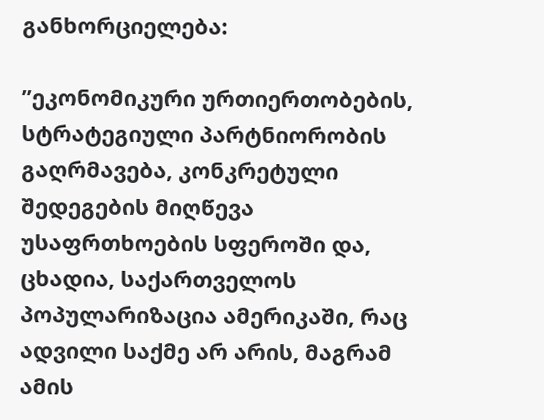განხორციელება:

”ეკონომიკური ურთიერთობების, სტრატეგიული პარტნიორობის გაღრმავება, კონკრეტული შედეგების მიღწევა უსაფრთხოების სფეროში და, ცხადია, საქართველოს პოპულარიზაცია ამერიკაში, რაც ადვილი საქმე არ არის, მაგრამ ამის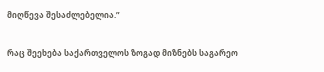მიღწევა შესაძლებელია.”

რაც შეეხება საქართველოს ზოგად მიზნებს საგარეო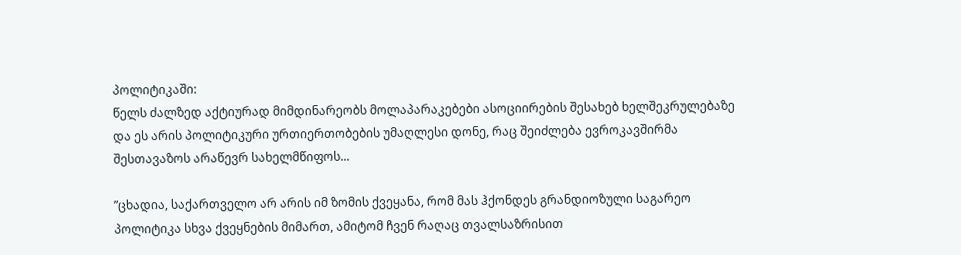პოლიტიკაში:
წელს ძალზედ აქტიურად მიმდინარეობს მოლაპარაკებები ასოციირების შესახებ ხელშეკრულებაზე და ეს არის პოლიტიკური ურთიერთობების უმაღლესი დონე, რაც შეიძლება ევროკავშირმა შესთავაზოს არაწევრ სახელმწიფოს...

”ცხადია, საქართველო არ არის იმ ზომის ქვეყანა, რომ მას ჰქონდეს გრანდიოზული საგარეო პოლიტიკა სხვა ქვეყნების მიმართ, ამიტომ ჩვენ რაღაც თვალსაზრისით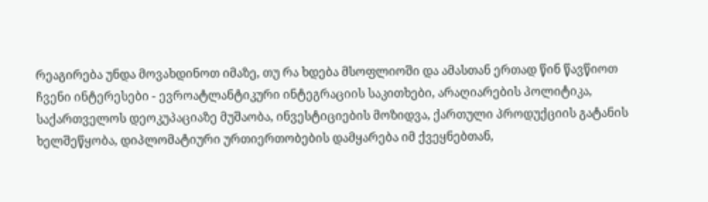რეაგირება უნდა მოვახდინოთ იმაზე, თუ რა ხდება მსოფლიოში და ამასთან ერთად წინ წავწიოთ ჩვენი ინტერესები - ევროატლანტიკური ინტეგრაციის საკითხები, არაღიარების პოლიტიკა, საქართველოს დეოკუპაციაზე მუშაობა, ინვესტიციების მოზიდვა, ქართული პროდუქციის გატანის ხელშეწყობა, დიპლომატიური ურთიერთობების დამყარება იმ ქვეყნებთან,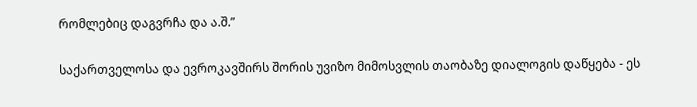რომლებიც დაგვრჩა და ა.შ.”

საქართველოსა და ევროკავშირს შორის უვიზო მიმოსვლის თაობაზე დიალოგის დაწყება - ეს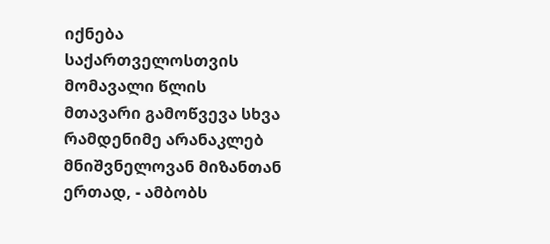იქნება საქართველოსთვის მომავალი წლის მთავარი გამოწვევა სხვა რამდენიმე არანაკლებ მნიშვნელოვან მიზანთან ერთად, - ამბობს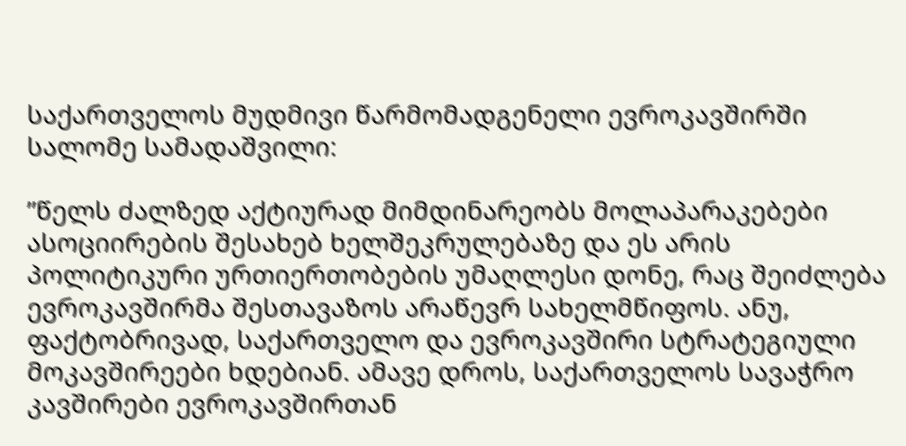საქართველოს მუდმივი წარმომადგენელი ევროკავშირში სალომე სამადაშვილი:

”წელს ძალზედ აქტიურად მიმდინარეობს მოლაპარაკებები ასოციირების შესახებ ხელშეკრულებაზე და ეს არის პოლიტიკური ურთიერთობების უმაღლესი დონე, რაც შეიძლება ევროკავშირმა შესთავაზოს არაწევრ სახელმწიფოს. ანუ, ფაქტობრივად, საქართველო და ევროკავშირი სტრატეგიული მოკავშირეები ხდებიან. ამავე დროს, საქართველოს სავაჭრო კავშირები ევროკავშირთან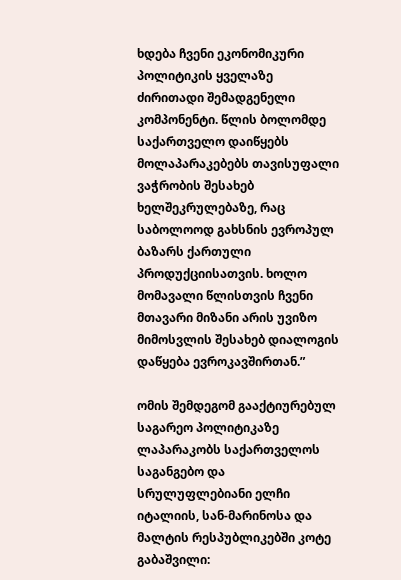ხდება ჩვენი ეკონომიკური პოლიტიკის ყველაზე ძირითადი შემადგენელი კომპონენტი. წლის ბოლომდე საქართველო დაიწყებს მოლაპარაკებებს თავისუფალი ვაჭრობის შესახებ ხელშეკრულებაზე, რაც საბოლოოდ გახსნის ევროპულ ბაზარს ქართული პროდუქციისათვის. ხოლო მომავალი წლისთვის ჩვენი მთავარი მიზანი არის უვიზო მიმოსვლის შესახებ დიალოგის დაწყება ევროკავშირთან.”

ომის შემდეგომ გააქტიურებულ საგარეო პოლიტიკაზე ლაპარაკობს საქართველოს საგანგებო და სრულუფლებიანი ელჩი იტალიის, სან-მარინოსა და მალტის რესპუბლიკებში კოტე გაბაშვილი: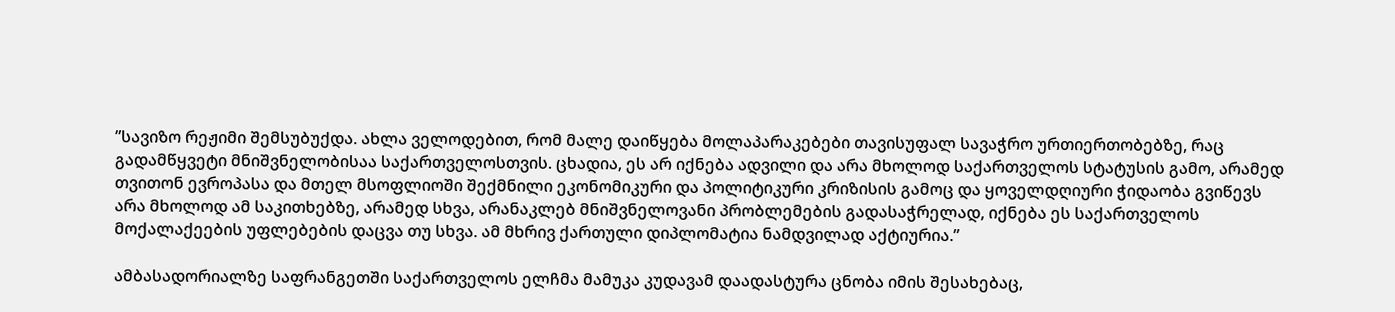”სავიზო რეჟიმი შემსუბუქდა. ახლა ველოდებით, რომ მალე დაიწყება მოლაპარაკებები თავისუფალ სავაჭრო ურთიერთობებზე, რაც გადამწყვეტი მნიშვნელობისაა საქართველოსთვის. ცხადია, ეს არ იქნება ადვილი და არა მხოლოდ საქართველოს სტატუსის გამო, არამედ თვითონ ევროპასა და მთელ მსოფლიოში შექმნილი ეკონომიკური და პოლიტიკური კრიზისის გამოც და ყოველდღიური ჭიდაობა გვიწევს არა მხოლოდ ამ საკითხებზე, არამედ სხვა, არანაკლებ მნიშვნელოვანი პრობლემების გადასაჭრელად, იქნება ეს საქართველოს მოქალაქეების უფლებების დაცვა თუ სხვა. ამ მხრივ ქართული დიპლომატია ნამდვილად აქტიურია.”

ამბასადორიალზე საფრანგეთში საქართველოს ელჩმა მამუკა კუდავამ დაადასტურა ცნობა იმის შესახებაც,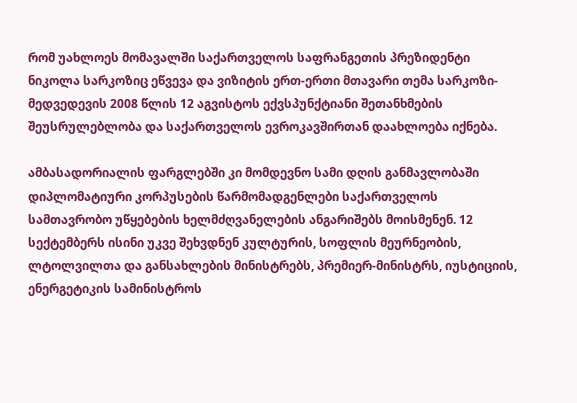რომ უახლოეს მომავალში საქართველოს საფრანგეთის პრეზიდენტი ნიკოლა სარკოზიც ეწვევა და ვიზიტის ერთ-ერთი მთავარი თემა სარკოზი-მედვედევის 2008 წლის 12 აგვისტოს ექვსპუნქტიანი შეთანხმების შეუსრულებლობა და საქართველოს ევროკავშირთან დაახლოება იქნება.

ამბასადორიალის ფარგლებში კი მომდევნო სამი დღის განმავლობაში დიპლომატიური კორპუსების წარმომადგენლები საქართველოს სამთავრობო უწყებების ხელმძღვანელების ანგარიშებს მოისმენენ. 12 სექტემბერს ისინი უკვე შეხვდნენ კულტურის, სოფლის მეურნეობის, ლტოლვილთა და განსახლების მინისტრებს, პრემიერ-მინისტრს, იუსტიციის, ენერგეტიკის სამინისტროს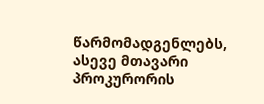წარმომადგენლებს, ასევე მთავარი პროკურორის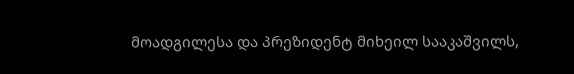მოადგილესა და პრეზიდენტ მიხეილ სააკაშვილს,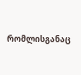რომლისგანაც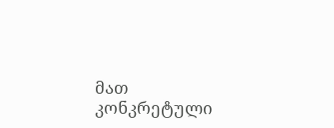მათ კონკრეტული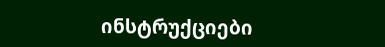ინსტრუქციები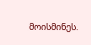მოისმინეს.